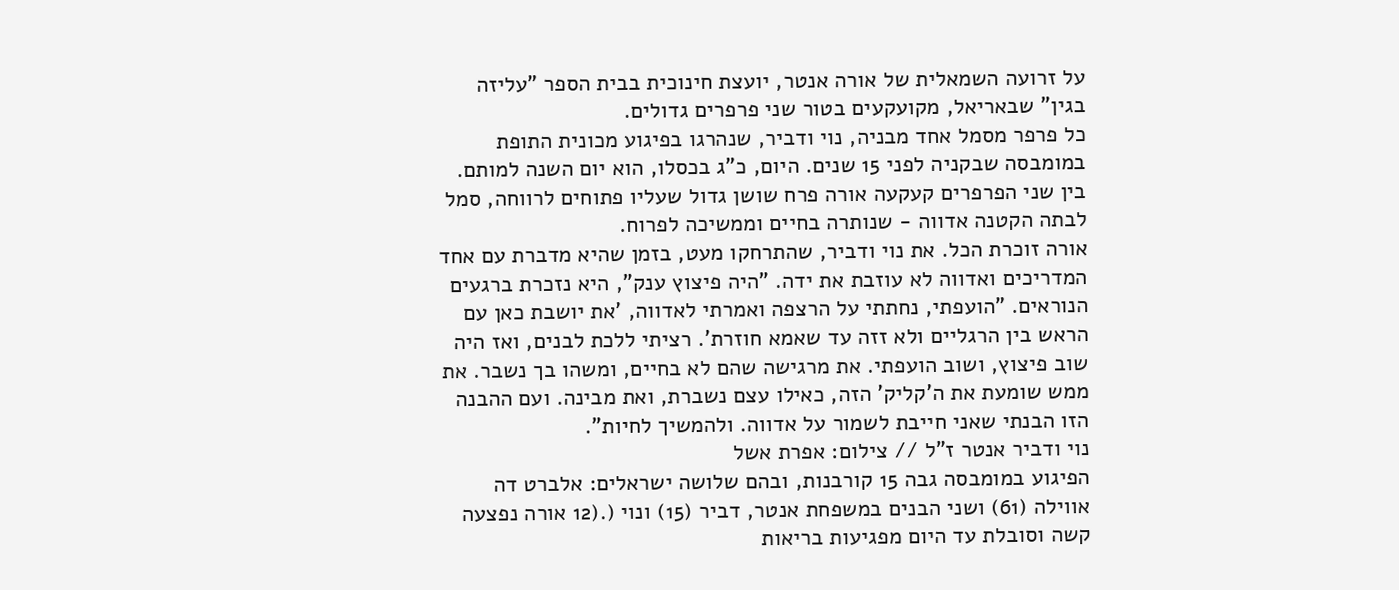על זרועה השמאלית של אורה אנטר, יועצת חינוכית בבית הספר "עליזה בגין" שבאריאל, מקועקעים בטור שני פרפרים גדולים.
כל פרפר מסמל אחד מבניה, נוי ודביר, שנהרגו בפיגוע מכונית התופת במומבסה שבקניה לפני 15 שנים. היום, כ"ג בכסלו, הוא יום השנה למותם. בין שני הפרפרים קעקעה אורה פרח שושן גדול שעליו פתוחים לרווחה, סמל לבתה הקטנה אדווה - שנותרה בחיים וממשיכה לפרוח.
אורה זוכרת הכל. את נוי ודביר, שהתרחקו מעט, בזמן שהיא מדברת עם אחד המדריכים ואדווה לא עוזבת את ידה. "היה פיצוץ ענק", היא נזכרת ברגעים הנוראים. "הועפתי, נחתתי על הרצפה ואמרתי לאדווה, 'את יושבת כאן עם הראש בין הרגליים ולא זזה עד שאמא חוזרת'. רציתי ללכת לבנים, ואז היה שוב פיצוץ, ושוב הועפתי. את מרגישה שהם לא בחיים, ומשהו בך נשבר. את ממש שומעת את ה'קליק' הזה, כאילו עצם נשברת, ואת מבינה. ועם ההבנה הזו הבנתי שאני חייבת לשמור על אדווה. ולהמשיך לחיות".
נוי ודביר אנטר ז"ל // צילום: אפרת אשל
הפיגוע במומבסה גבה 15 קורבנות, ובהם שלושה ישראלים: אלברט דה אווילה (61) ושני הבנים במשפחת אנטר, דביר (15) ונוי (.(12 אורה נפצעה קשה וסובלת עד היום מפגיעות בריאות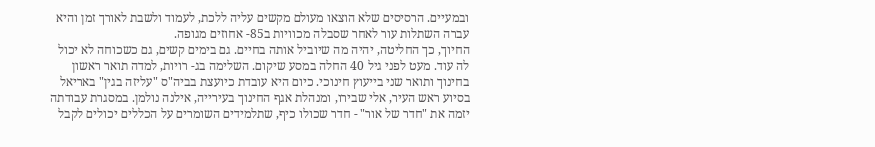ובמעיים. הרסיסים שלא הוצאו מעולם מקשים עליה ללכת, לעמוד ולשבת לאורך זמן והיא עברה השתלות עור לאחר שסבלה מכוויות ב85- אחוזים מגופה.
החיוך, כך החליטה, יהיה מה שיוביל אותה בחיים. גם בימים קשים, גם כשכוחה לא יכול לה עוד. מעט לפני גיל 40 החלה במסע שיקום. השלימה בג- רויות, למדה תואר ראשון בחינוך ותואר שני בייעוץ חינוכי. כיום היא עובדת כיועצת בביה"ס "עליזה בגין" באריאל בסיוע ראש העיר, אלי שבירו, ומנהלת אגף החינוך בעירייה, אילנה נולמן. במסגרת עבודתה יזמה את "חדר של אור" - חדר שכולו כיף, שתלמידים השומרים על הכללים יכולים לקבל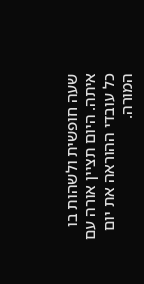שעה חופשית ולשהות בו איתה. היום תציין אורה עם כל עובדי ההוראה את יום המורה.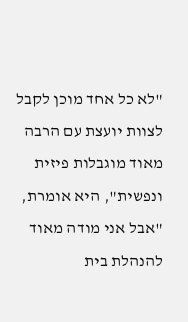"לא כל אחד מוכן לקבל לצוות יועצת עם הרבה מאוד מוגבלות פיזית ונפשית", היא אומרת, "אבל אני מודה מאוד להנהלת בית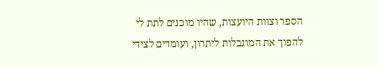הספר וצוות היועצות, שהיו מוכנים לתת לי להפוך את המוגבלות ליתרון, ועומדים לצידי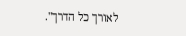לאורך כל הדרך".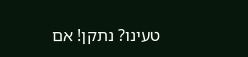טעינו? נתקן! אם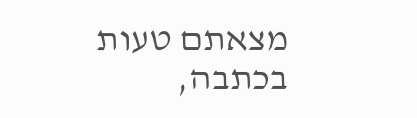מצאתם טעות בכתבה,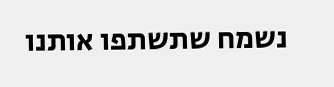נשמח שתשתפו אותנו